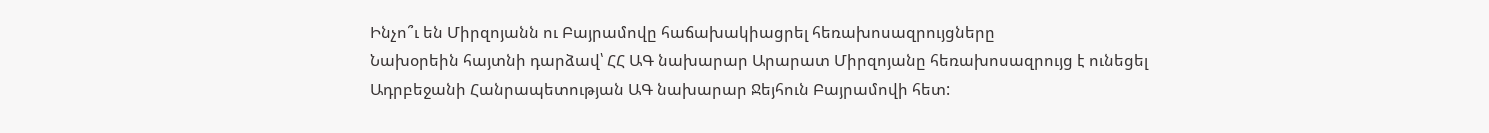Ինչո՞ւ են Միրզոյանն ու Բայրամովը հաճախակիացրել հեռախոսազրույցները
Նախօրեին հայտնի դարձավ՝ ՀՀ ԱԳ նախարար Արարատ Միրզոյանը հեռախոսազրույց է ունեցել Ադրբեջանի Հանրապետության ԱԳ նախարար Ջեյհուն Բայրամովի հետ: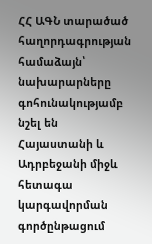ՀՀ ԱԳՆ տարածած հաղորդագրության համաձայն՝ նախարարները գոհունակությամբ նշել են Հայաստանի և Ադրբեջանի միջև հետագա կարգավորման գործընթացում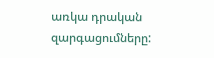առկա դրական զարգացումները: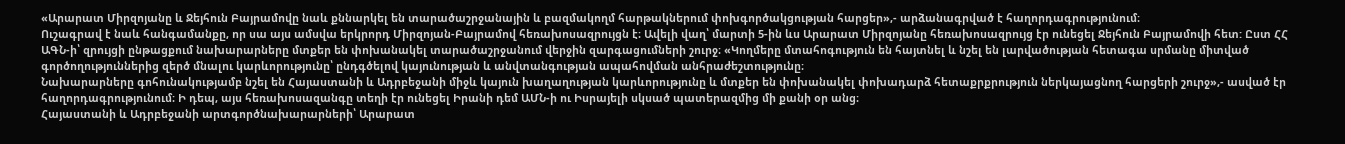«Արարատ Միրզոյանը և Ջեյհուն Բայրամովը նաև քննարկել են տարածաշրջանային և բազմակողմ հարթակներում փոխգործակցության հարցեր»,- արձանագրված է հաղորդագրությունում։
Ուշագրավ է նաև հանգամանքը, որ սա այս ամսվա երկրորդ Միրզոյան-Բայրամով հեռախոսազրույցն է։ Ավելի վաղ՝ մարտի 5-ին ևս Արարատ Միրզոյանը հեռախոսազրույց էր ունեցել Ջեյհուն Բայրամովի հետ: Ըստ ՀՀ ԱԳՆ-ի՝ զրույցի ընթացքում նախարարները մտքեր են փոխանակել տարածաշրջանում վերջին զարգացումների շուրջ։ «Կողմերը մտահոգություն են հայտնել և նշել են լարվածության հետագա սրմանը միտված գործողություններից զերծ մնալու կարևորությունը՝ ընդգծելով կայունության և անվտանգության ապահովման անհրաժեշտությունը։
Նախարարները գոհունակությամբ նշել են Հայաստանի և Ադրբեջանի միջև կայուն խաղաղության կարևորությունը և մտքեր են փոխանակել փոխադարձ հետաքրքրություն ներկայացնող հարցերի շուրջ»,- ասված էր հաղորդագրությունում։ Ի դեպ, այս հեռախոսազանգը տեղի էր ունեցել Իրանի դեմ ԱՄՆ-ի ու Իսրայելի սկսած պատերազմից մի քանի օր անց։
Հայաստանի և Ադրբեջանի արտգործնախարարների՝ Արարատ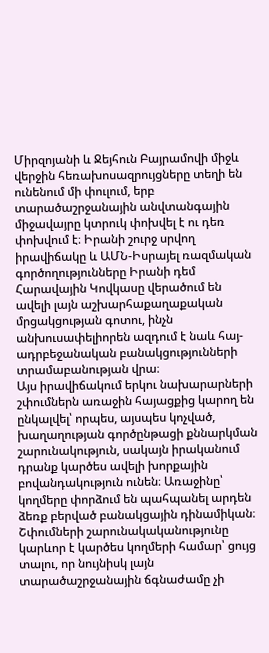Միրզոյանի և Ջեյհուն Բայրամովի միջև վերջին հեռախոսազրույցները տեղի են ունենում մի փուլում, երբ տարածաշրջանային անվտանգային միջավայրը կտրուկ փոխվել է ու դեռ փոխվում է։ Իրանի շուրջ սրվող իրավիճակը և ԱՄՆ-Իսրայել ռազմական գործողությունները Իրանի դեմ Հարավային Կովկասը վերածում են ավելի լայն աշխարհաքաղաքական մրցակցության գոտու, ինչն անխուսափելիորեն ազդում է նաև հայ-ադրբեջանական բանակցությունների տրամաբանության վրա։
Այս իրավիճակում երկու նախարարների շփումներն առաջին հայացքից կարող են ընկալվել՝ որպես, այսպես կոչված, խաղաղության գործընթացի քննարկման շարունակություն, սակայն իրականում դրանք կարծես ավելի խորքային բովանդակություն ունեն։ Առաջինը՝ կողմերը փորձում են պահպանել արդեն ձեռք բերված բանակցային դինամիկան։ Շփումների շարունակականությունը կարևոր է կարծես կողմերի համար՝ ցույց տալու, որ նույնիսկ լայն տարածաշրջանային ճգնաժամը չի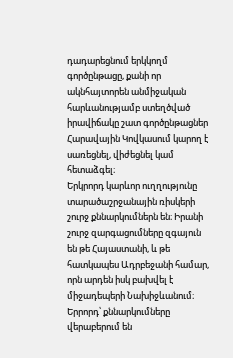դադարեցնում երկկողմ գործընթացը, քանի որ ակնհայտորեն անմիջական հարևանությամբ ստեղծված իրավիճակը շատ գործընթացներ Հարավային Կովկասում կարող է սառեցնել, վիժեցնել կամ հետաձգել։
Երկրորդ կարևոր ուղղությունը տարածաշրջանային ռիսկերի շուրջ քննարկումներն են։ Իրանի շուրջ զարգացումները զգայուն են թե Հայաստանի, և թե հատկապես Ադրբեջանի համար, որն արդեն իսկ բախվել է միջադեպերի Նախիջևանում։ Երրորդ՝ քննարկումները վերաբերում են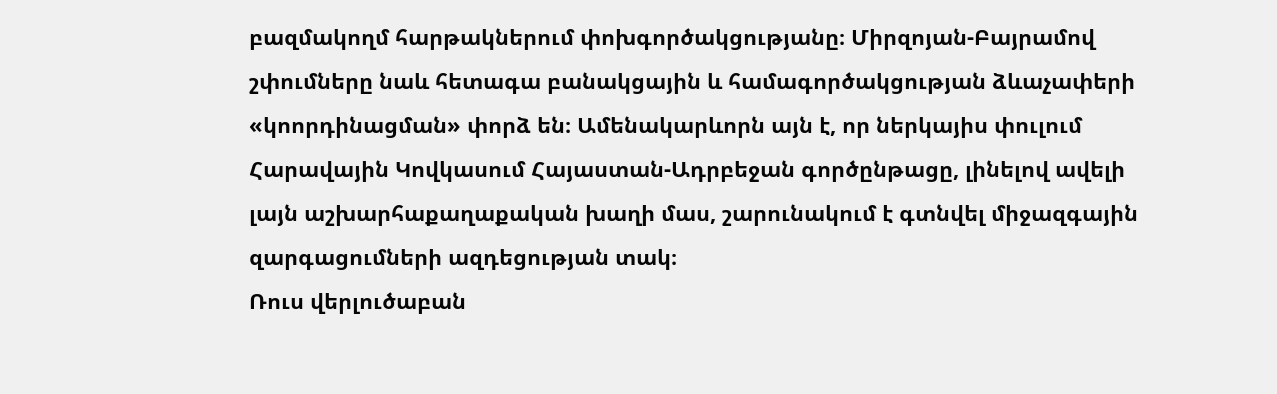բազմակողմ հարթակներում փոխգործակցությանը։ Միրզոյան-Բայրամով շփումները նաև հետագա բանակցային և համագործակցության ձևաչափերի «կոորդինացման» փորձ են։ Ամենակարևորն այն է, որ ներկայիս փուլում Հարավային Կովկասում Հայաստան-Ադրբեջան գործընթացը, լինելով ավելի լայն աշխարհաքաղաքական խաղի մաս, շարունակում է գտնվել միջազգային զարգացումների ազդեցության տակ։
Ռուս վերլուծաբան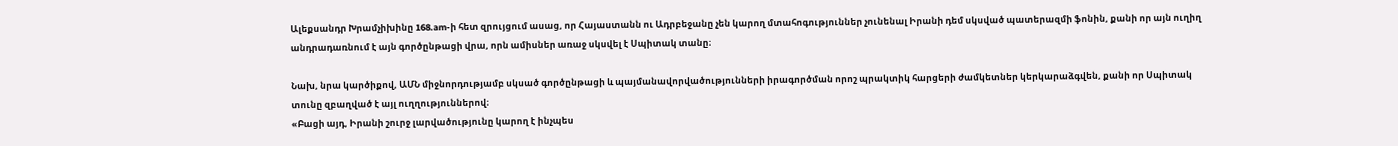Ալեքսանդր Խրամչիխինը 168.am-ի հետ զրույցում ասաց, որ Հայաստանն ու Ադրբեջանը չեն կարող մտահոգություններ չունենալ Իրանի դեմ սկսված պատերազմի ֆոնին, քանի որ այն ուղիղ անդրադառնում է այն գործընթացի վրա, որն ամիսներ առաջ սկսվել է Սպիտակ տանը։

Նախ, նրա կարծիքով, ԱՄՆ միջնորդությամբ սկսած գործընթացի և պայմանավորվածությունների իրագործման որոշ պրակտիկ հարցերի ժամկետներ կերկարաձգվեն, քանի որ Սպիտակ տունը զբաղված է այլ ուղղություններով։
«Բացի այդ, Իրանի շուրջ լարվածությունը կարող է ինչպես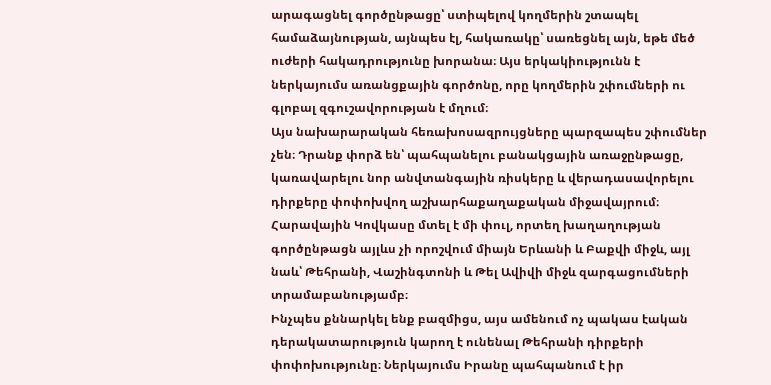արագացնել գործընթացը՝ ստիպելով կողմերին շտապել համաձայնության, այնպես էլ, հակառակը՝ սառեցնել այն, եթե մեծ ուժերի հակադրությունը խորանա։ Այս երկակիությունն է ներկայումս առանցքային գործոնը, որը կողմերին շփումների ու գլոբալ զգուշավորության է մղում։
Այս նախարարական հեռախոսազրույցները պարզապես շփումներ չեն։ Դրանք փորձ են՝ պահպանելու բանակցային առաջընթացը, կառավարելու նոր անվտանգային ռիսկերը և վերադասավորելու դիրքերը փոփոխվող աշխարհաքաղաքական միջավայրում։ Հարավային Կովկասը մտել է մի փուլ, որտեղ խաղաղության գործընթացն այլևս չի որոշվում միայն Երևանի և Բաքվի միջև, այլ նաև՝ Թեհրանի, Վաշինգտոնի և Թել Ավիվի միջև զարգացումների տրամաբանությամբ։
Ինչպես քննարկել ենք բազմիցս, այս ամենում ոչ պակաս էական դերակատարություն կարող է ունենալ Թեհրանի դիրքերի փոփոխությունը։ Ներկայումս Իրանը պահպանում է իր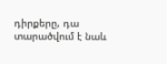դիրքերը, դա տարածվում է նաև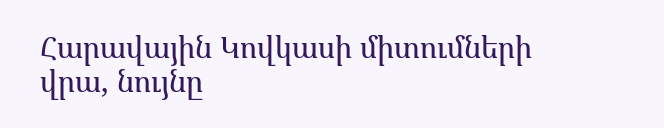Հարավային Կովկասի միտումների վրա, նույնը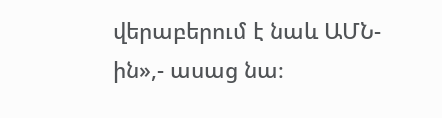վերաբերում է նաև ԱՄՆ-ին»,- ասաց նա։